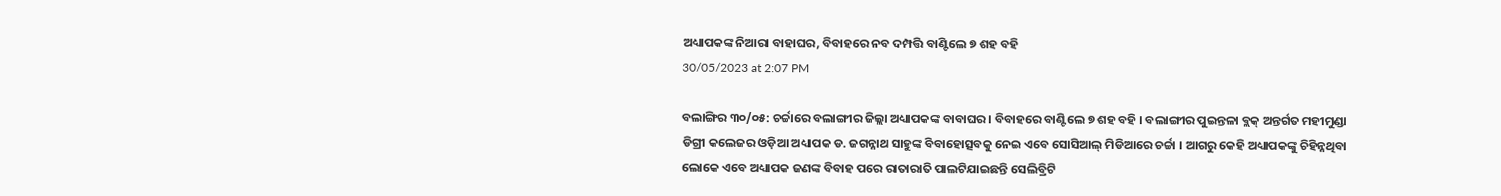ଅଧ୍ୟାପକଙ୍କ ନିଆରା ବାହାଘର, ବିବାହରେ ନବ ଦମ୍ପତ୍ତି ବାଣ୍ଟିଲେ ୭ ଶହ ବହି
30/05/2023 at 2:07 PM

ବଲାଙ୍ଗିର ୩୦/୦୫: ଚର୍ଚ୍ଚାରେ ବଲାଙ୍ଗୀର ଜିଲ୍ଲା ଅଧ୍ୟାପକଙ୍କ ବାବାଘର । ବିବାହରେ ବାଣ୍ଟିଲେ ୭ ଶହ ବହି । ବଲାଙ୍ଗୀର ପୁଇନ୍ତଳା ବ୍ଲକ୍ ଅନ୍ତର୍ଗତ ମହୀମୁଣ୍ଡା ଡିଗ୍ରୀ କଲେଜର ଓଡ଼ିଆ ଅଧ୍ୟାପକ ଡ. ଜଗନ୍ନାଥ ସାହୁଙ୍କ ବିବାହୋତ୍ସବକୁ ନେଇ ଏବେ ସୋସିଆଲ୍ ମିଡିଆରେ ଚର୍ଚ୍ଚା । ଆଗରୁ କେହି ଅଧ୍ୟାପକଙ୍କୁ ଚିହିନ୍ନଥିବା ଲୋକେ ଏବେ ଅଧ୍ୟାପକ ଜଣଙ୍କ ବିବାହ ପରେ ରାତାରାତି ପାଲଟିଯାଇଛନ୍ତି ସେଲିବ୍ରିଟି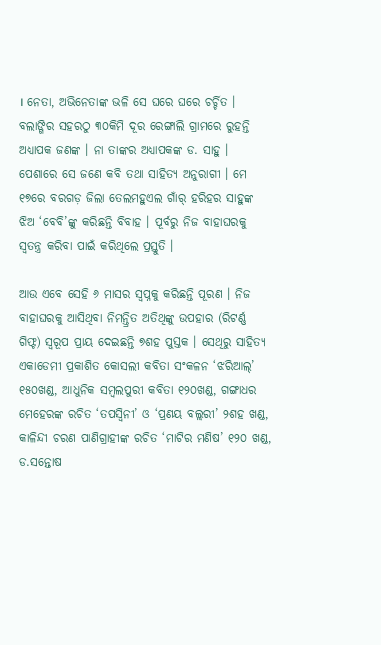। ନେତା, ଅଭିନେତାଙ୍କ ଭଳି ସେ ଘରେ ଘରେ ଚର୍ଚ୍ଚିତ ।
ବଲାଙ୍ଗିର ସହରଠୁ ୩୦କିମି ଦୂର ରେଙ୍ଗାଲି ଗ୍ରାମରେ ରୁହନ୍ତି ଅଧ୍ୟାପକ ଜଣଙ୍କ । ନା ତାଙ୍କର ଅଧ୍ୟାପକଙ୍କ ଡ. ସାହୁ । ପେଶାରେ ସେ ଜଣେ କବି ତଥା ସାହିତ୍ୟ ଅନୁରାଗୀ । ମେ ୧୭ରେ ବରଗଡ଼ ଜିଲା ତେଲମହୁଏଲ ଗାଁର୍ ହରିହର ସାହୁଙ୍କ ଝିଅ ‘ବେବି’ଙ୍କୁ କରିଛନ୍ତି ବିବାହ । ପୂର୍ବରୁ ନିଜ ବାହାଘରକୁ ସ୍ୱତନ୍ତ୍ର କରିବା ପାଇଁ କରିଥିଲେ ପ୍ରସ୍ତୁତି ।

ଆଉ ଏବେ ସେହି ୬ ମାସର ସ୍ୱପ୍ନକୁ କରିଛନ୍ତି ପୂରଣ । ନିଜ ବାହାଘରକୁ ଆସିଥିବା ନିମନ୍ତ୍ରିତ ଅତିଥିଙ୍କୁ ଉପହାର (ରିଟର୍ଣ୍ଣ ଗିଫ୍ଟ) ସ୍ୱରୂପ ପ୍ରାୟ ଦେଇଛନ୍ତି ୭ଶହ ପୁସ୍ତକ । ସେଥିରୁ ସାହିତ୍ୟ ଏକାଡେମୀ ପ୍ରକାଶିତ କୋସଲୀ କବିତା ସଂକଳନ ‘ଝରିଆଲ୍’ ୧୫୦ଖଣ୍ଡ, ଆଧୁନିକ ସମ୍ୱଲପୁରୀ କବିତା ୧୨୦ଖଣ୍ଡ, ଗଙ୍ଗାଧର ମେହେରଙ୍କ ରଚିତ ‘ତପସ୍ୱିନୀ’ ଓ ‘ପ୍ରଣୟ ବଲ୍ଲରୀ’ ୨ଶହ ଖଣ୍ଡ, କାଳିନ୍ଦୀ ଚରଣ ପାଣିଗ୍ରାହୀଙ୍କ ରଚିତ ‘ମାଟିର ମଣିଷ’ ୧୨୦ ଖଣ୍ଡ, ଡ.ସନ୍ତୋଷ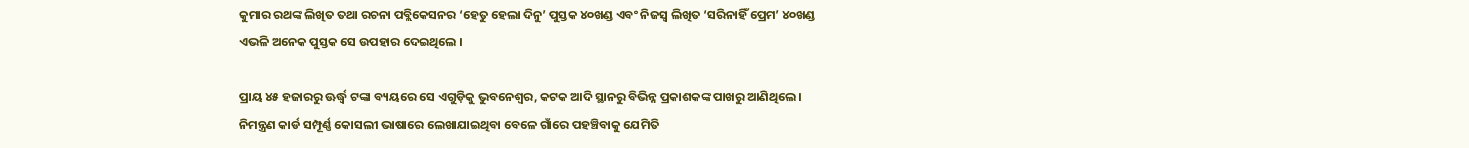କୁମାର ରଥଙ୍କ ଲିଖିତ ତଥା ରଚନା ପବ୍ଲିକେସନର ‘ହେତୁ ହେଲା ଦିନୁ’ ପୁସ୍ତକ ୪୦ଖଣ୍ଡ ଏବଂ ନିଜସ୍ୱ ଲିଖିତ ‘ସରିନାହିଁ ପ୍ରେମ’ ୪୦ଖଣ୍ଡ ଏଭଳି ଅନେକ ପୁସ୍ତକ ସେ ଉପହାର ଦେଇଥିଲେ ।

ପ୍ରାୟ ୪୫ ହଜାରରୁ ଊର୍ଦ୍ଧ୍ୱ ଟଙ୍କା ବ୍ୟୟରେ ସେ ଏଗୁଡ଼ିକୁ ଭୁବନେଶ୍ୱର, କଟକ ଆଦି ସ୍ଥାନରୁ ବିଭିନ୍ନ ପ୍ରକାଶକଙ୍କ ପାଖରୁ ଆଣିଥିଲେ । ନିମନ୍ତ୍ରଣ କାର୍ଡ ସମ୍ପୂର୍ଣ୍ଣ କୋସଲୀ ଭାଷାରେ ଲେଖାଯାଇଥିବା ବେଳେ ଗାଁରେ ପହଞ୍ଚିବାକୁ ଯେମିତି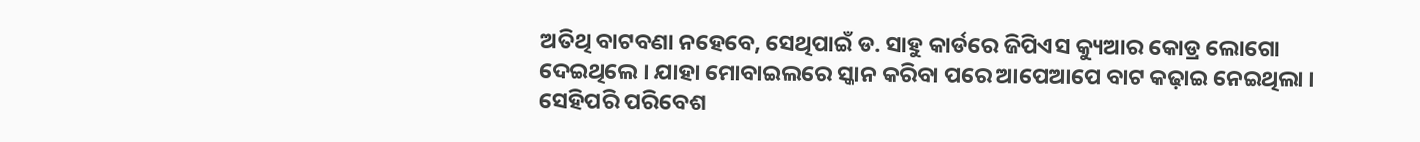ଅତିଥି ବାଟବଣା ନହେବେ, ସେଥିପାଇଁ ଡ. ସାହୁ କାର୍ଡରେ ଜିପିଏସ କ୍ୟୁଆର କୋଡ୍ର ଲୋଗୋ ଦେଇଥିଲେ । ଯାହା ମୋବାଇଲରେ ସ୍କାନ କରିବା ପରେ ଆପେଆପେ ବାଟ କଢ଼ାଇ ନେଇଥିଲା ।
ସେହିପରି ପରିବେଶ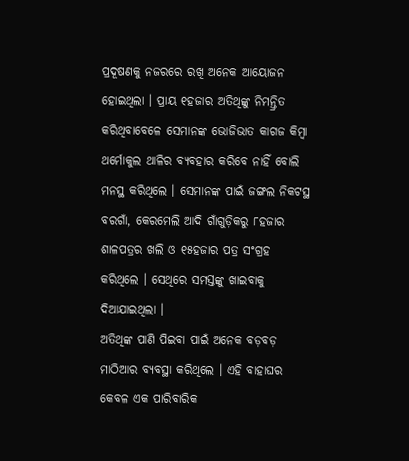ପ୍ରଦୂଷଣକୁ ନଜରରେ ରଖି ଅନେକ ଆୟୋଜନ ହୋଇଥିଲା । ପ୍ରାୟ ୧ହଜାର ଅତିଥିଙ୍କୁ ନିମନ୍ତ୍ରିତ କରିଥିବାବେଳେ ସେମାନଙ୍କ ଭୋଜିଭାତ କାଗଜ କିମ୍ବା ଥର୍ମୋକୁଲ ଥାଳିର ବ୍ୟବହାର କରିବେ ନାହିଁ ବୋଲି ମନସ୍ଥ କରିଥିଲେ । ସେମାନଙ୍କ ପାଇଁ ଜଙ୍ଗଲ ନିକଟସ୍ଥ ବରଗାଁ, କେରମେଲି ଆଦି ଗାଁଗୁଡ଼ିକରୁ ୮ହଜାର ଶାଳପତ୍ରର ଖଲି ଓ ୧୫ହଜାର ପତ୍ର ସଂଗ୍ରହ କରିଥିଲେ । ସେଥିରେ ସମସ୍ତଙ୍କୁ ଖାଇବାକୁ ଦିଆଯାଇଥିଲା ।
ଅତିଥିଙ୍କ ପାଣି ପିଇବା ପାଇଁ ଅନେକ ବଡ଼ବଡ଼ ମାଠିଆର ବ୍ୟବସ୍ଥା କରିଥିଲେ । ଏହି ବାହାଘର କେବଳ ଏକ ପାରିବାରିକ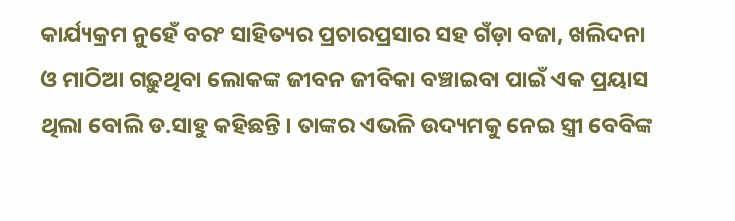କାର୍ଯ୍ୟକ୍ରମ ନୁହେଁ ବରଂ ସାହିତ୍ୟର ପ୍ରଚାରପ୍ରସାର ସହ ଗଁଡ଼ା ବଜା, ଖଲିଦନା ଓ ମାଠିଆ ଗଢ଼ୁଥିବା ଲୋକଙ୍କ ଜୀବନ ଜୀବିକା ବଞ୍ଚାଇବା ପାଇଁ ଏକ ପ୍ରୟାସ ଥିଲା ବୋଲି ଡ.ସାହୁ କହିଛନ୍ତି । ତାଙ୍କର ଏଭଳି ଉଦ୍ୟମକୁ ନେଇ ସ୍ତ୍ରୀ ବେବିଙ୍କ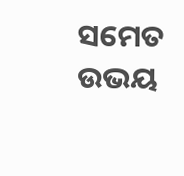ସମେତ ଉଭୟ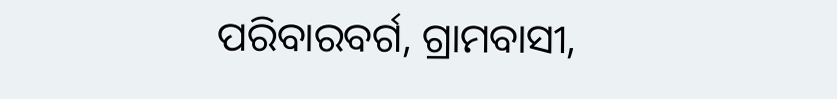ପରିବାରବର୍ଗ, ଗ୍ରାମବାସୀ,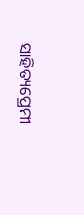ସାହିତ୍ୟପ୍ରେମୀ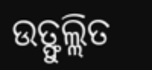ଉତ୍ଫୁଲ୍ଲିତ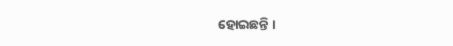ହୋଇଛନ୍ତି ।